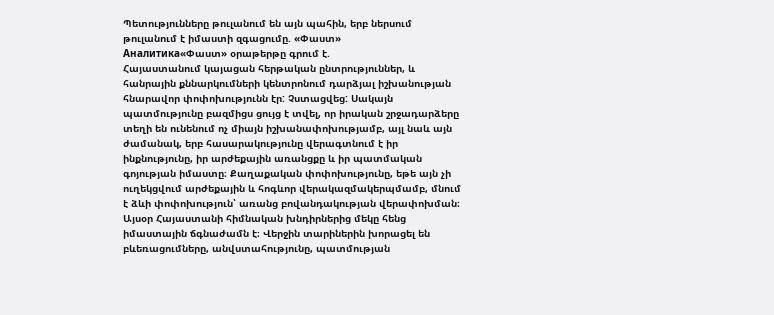Պետությունները թուլանում են այն պահին, երբ ներսում թուլանում է իմաստի զգացումը. «Փաստ»
Аналитика«Փաստ» օրաթերթը գրում է.
Հայաստանում կայացան հերթական ընտրություններ, և հանրային քննարկումների կենտրոնում դարձյալ իշխանության հնարավոր փոփոխությունն էր: Չստացվեց: Սակայն պատմությունը բազմիցս ցույց է տվել, որ իրական շրջադարձերը տեղի են ունենում ոչ միայն իշխանափոխությամբ, այլ նաև այն ժամանակ, երբ հասարակությունը վերագտնում է իր ինքնությունը, իր արժեքային առանցքը և իր պատմական գոյության իմաստը։ Քաղաքական փոփոխությունը, եթե այն չի ուղեկցվում արժեքային և հոգևոր վերակազմակերպմամբ, մնում է ձևի փոփոխություն՝ առանց բովանդակության վերափոխման։
Այսօր Հայաստանի հիմնական խնդիրներից մեկը հենց իմաստային ճգնաժամն է։ Վերջին տարիներին խորացել են բևեռացումները, անվստահությունը, պատմության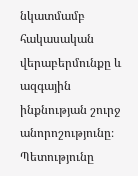նկատմամբ հակասական վերաբերմունքը և ազգային ինքնության շուրջ անորոշությունը։ Պետությունը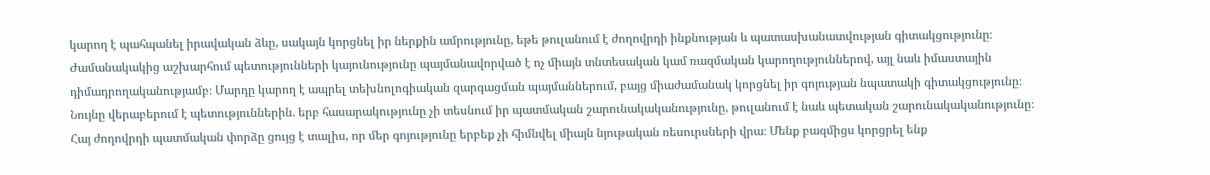կարող է պահպանել իրավական ձևը, սակայն կորցնել իր ներքին ամրությունը, եթե թուլանում է ժողովրդի ինքնության և պատասխանատվության գիտակցությունը։
Ժամանակակից աշխարհում պետությունների կայունությունը պայմանավորված է ոչ միայն տնտեսական կամ ռազմական կարողություններով, այլ նաև իմաստային դիմադրողականությամբ։ Մարդը կարող է ապրել տեխնոլոգիական զարգացման պայմաններում, բայց միաժամանակ կորցնել իր գոյության նպատակի գիտակցությունը։ Նույնը վերաբերում է պետություններին. երբ հասարակությունը չի տեսնում իր պատմական շարունակականությունը, թուլանում է նաև պետական շարունակականությունը։
Հայ ժողովրդի պատմական փորձը ցույց է տալիս, որ մեր գոյությունը երբեք չի հիմնվել միայն նյութական ռեսուրսների վրա։ Մենք բազմիցս կորցրել ենք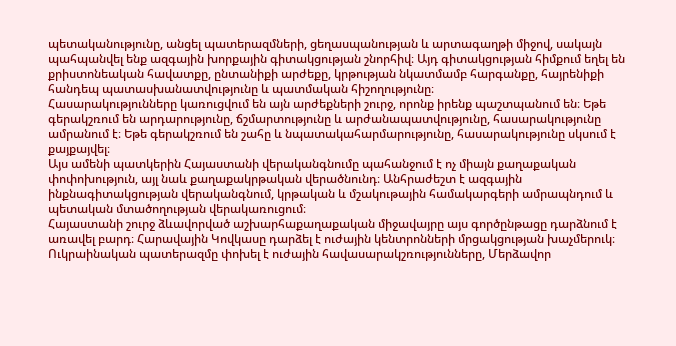պետականությունը, անցել պատերազմների, ցեղասպանության և արտագաղթի միջով, սակայն պահպանվել ենք ազգային խորքային գիտակցության շնորհիվ։ Այդ գիտակցության հիմքում եղել են քրիստոնեական հավատքը, ընտանիքի արժեքը, կրթության նկատմամբ հարգանքը, հայրենիքի հանդեպ պատասխանատվությունը և պատմական հիշողությունը։
Հասարակությունները կառուցվում են այն արժեքների շուրջ, որոնք իրենք պաշտպանում են։ Եթե գերակշռում են արդարությունը, ճշմարտությունը և արժանապատվությունը, հասարակությունը ամրանում է։ Եթե գերակշռում են շահը և նպատակահարմարությունը, հասարակությունը սկսում է քայքայվել։
Այս ամենի պատկերին Հայաստանի վերականգնումը պահանջում է ոչ միայն քաղաքական փոփոխություն, այլ նաև քաղաքակրթական վերածնունդ։ Անհրաժեշտ է ազգային ինքնագիտակցության վերականգնում, կրթական և մշակութային համակարգերի ամրապնդում և պետական մտածողության վերակառուցում։
Հայաստանի շուրջ ձևավորված աշխարհաքաղաքական միջավայրը այս գործընթացը դարձնում է առավել բարդ։ Հարավային Կովկասը դարձել է ուժային կենտրոնների մրցակցության խաչմերուկ։ Ուկրաինական պատերազմը փոխել է ուժային հավասարակշռությունները, Մերձավոր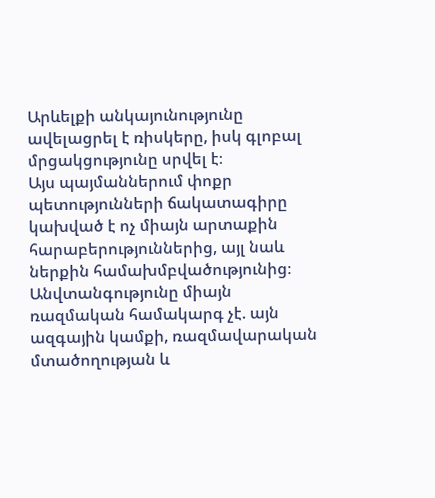Արևելքի անկայունությունը ավելացրել է ռիսկերը, իսկ գլոբալ մրցակցությունը սրվել է։
Այս պայմաններում փոքր պետությունների ճակատագիրը կախված է ոչ միայն արտաքին հարաբերություններից, այլ նաև ներքին համախմբվածությունից։ Անվտանգությունը միայն ռազմական համակարգ չէ. այն ազգային կամքի, ռազմավարական մտածողության և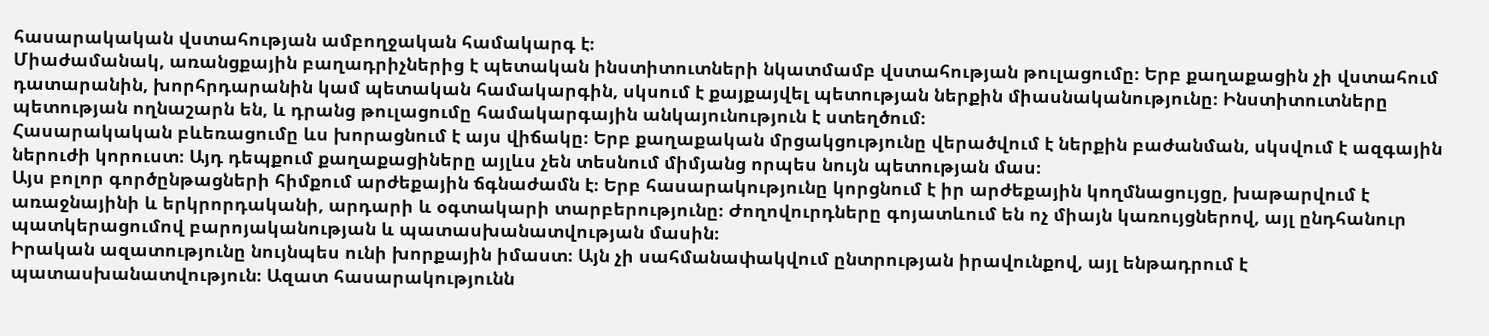հասարակական վստահության ամբողջական համակարգ է։
Միաժամանակ, առանցքային բաղադրիչներից է պետական ինստիտուտների նկատմամբ վստահության թուլացումը։ Երբ քաղաքացին չի վստահում դատարանին, խորհրդարանին կամ պետական համակարգին, սկսում է քայքայվել պետության ներքին միասնականությունը։ Ինստիտուտները պետության ողնաշարն են, և դրանց թուլացումը համակարգային անկայունություն է ստեղծում։
Հասարակական բևեռացումը ևս խորացնում է այս վիճակը։ Երբ քաղաքական մրցակցությունը վերածվում է ներքին բաժանման, սկսվում է ազգային ներուժի կորուստ։ Այդ դեպքում քաղաքացիները այլևս չեն տեսնում միմյանց որպես նույն պետության մաս։
Այս բոլոր գործընթացների հիմքում արժեքային ճգնաժամն է։ Երբ հասարակությունը կորցնում է իր արժեքային կողմնացույցը, խաթարվում է առաջնայինի և երկրորդականի, արդարի և օգտակարի տարբերությունը։ Ժողովուրդները գոյատևում են ոչ միայն կառույցներով, այլ ընդհանուր պատկերացումով բարոյականության և պատասխանատվության մասին։
Իրական ազատությունը նույնպես ունի խորքային իմաստ։ Այն չի սահմանափակվում ընտրության իրավունքով, այլ ենթադրում է պատասխանատվություն։ Ազատ հասարակությունն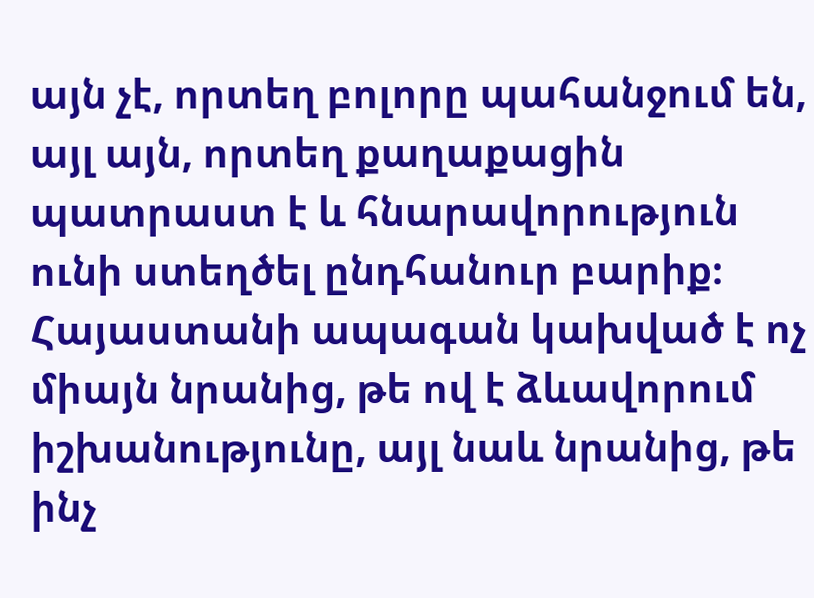այն չէ, որտեղ բոլորը պահանջում են, այլ այն, որտեղ քաղաքացին պատրաստ է և հնարավորություն ունի ստեղծել ընդհանուր բարիք։
Հայաստանի ապագան կախված է ոչ միայն նրանից, թե ով է ձևավորում իշխանությունը, այլ նաև նրանից, թե ինչ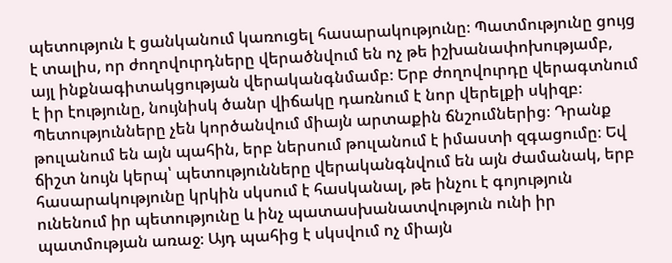պետություն է ցանկանում կառուցել հասարակությունը։ Պատմությունը ցույց է տալիս, որ ժողովուրդները վերածնվում են ոչ թե իշխանափոխությամբ, այլ ինքնագիտակցության վերականգնմամբ։ Երբ ժողովուրդը վերագտնում է իր էությունը, նույնիսկ ծանր վիճակը դառնում է նոր վերելքի սկիզբ։
Պետությունները չեն կործանվում միայն արտաքին ճնշումներից։ Դրանք թուլանում են այն պահին, երբ ներսում թուլանում է իմաստի զգացումը։ Եվ ճիշտ նույն կերպ՝ պետությունները վերականգնվում են այն ժամանակ, երբ հասարակությունը կրկին սկսում է հասկանալ, թե ինչու է գոյություն ունենում իր պետությունը և ինչ պատասխանատվություն ունի իր պատմության առաջ։ Այդ պահից է սկսվում ոչ միայն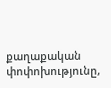քաղաքական փոփոխությունը,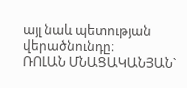այլ նաև պետության վերածնունդը։
ՌՈԼԱՆ ՄՆԱՑԱԿԱՆՅԱՆ`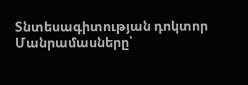Տնտեսագիտության դոկտոր
Մանրամասները՝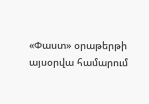«Փաստ» օրաթերթի այսօրվա համարում